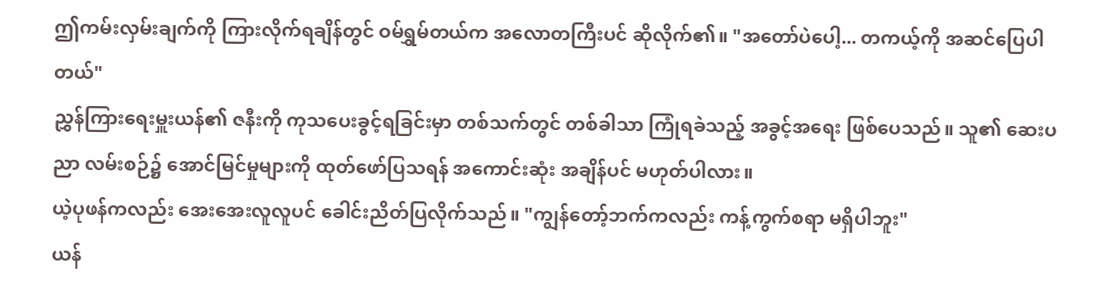ဤကမ်းလှမ်းချက်ကို ကြားလိုက်ရချိန်တွင် ဝမ်ရွှမ်တယ်က အလောတကြီးပင် ဆိုလိုက်၏။ "အတော်ပဲပေါ့... တကယ့်ကို အဆင်ပြေပါတယ်"
ညွှန်ကြားရေးမှူးယန်၏ ဇနီးကို ကုသပေးခွင့်ရခြင်းမှာ တစ်သက်တွင် တစ်ခါသာ ကြုံရခဲသည့် အခွင့်အရေး ဖြစ်ပေသည်။ သူ၏ ဆေးပညာ လမ်းစဉ်၌ အောင်မြင်မှုများကို ထုတ်ဖော်ပြသရန် အကောင်းဆုံး အချိန်ပင် မဟုတ်ပါလား။
ယဲ့ပုဖန်ကလည်း အေးအေးလူလူပင် ခေါင်းညိတ်ပြလိုက်သည်။ "ကျွန်တော့်ဘက်ကလည်း ကန့်ကွက်စရာ မရှိပါဘူး"
ယန်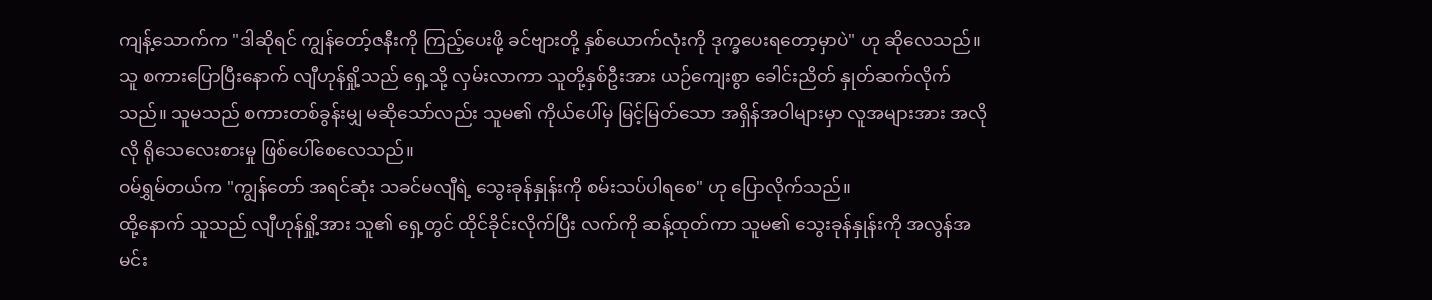ကျန့်သောက်က "ဒါဆိုရင် ကျွန်တော့်ဇနီးကို ကြည့်ပေးဖို့ ခင်ဗျားတို့ နှစ်ယောက်လုံးကို ဒုက္ခပေးရတော့မှာပဲ" ဟု ဆိုလေသည်။
သူ စကားပြောပြီးနောက် လျီဟုန်ရှို့သည် ရှေ့သို့ လှမ်းလာကာ သူတို့နှစ်ဦးအား ယဉ်ကျေးစွာ ခေါင်းညိတ် နှုတ်ဆက်လိုက်သည်။ သူမသည် စကားတစ်ခွန်းမျှ မဆိုသော်လည်း သူမ၏ ကိုယ်ပေါ်မှ မြင့်မြတ်သော အရှိန်အဝါများမှာ လူအများအား အလိုလို ရိုသေလေးစားမှု ဖြစ်ပေါ်စေလေသည်။
ဝမ်ရွှမ်တယ်က "ကျွန်တော် အရင်ဆုံး သခင်မလျီရဲ့ သွေးခုန်နှုန်းကို စမ်းသပ်ပါရစေ" ဟု ပြောလိုက်သည်။
ထို့နောက် သူသည် လျီဟုန်ရှို့အား သူ၏ ရှေ့တွင် ထိုင်ခိုင်းလိုက်ပြီး လက်ကို ဆန့်ထုတ်ကာ သူမ၏ သွေးခုန်နှုန်းကို အလွန်အမင်း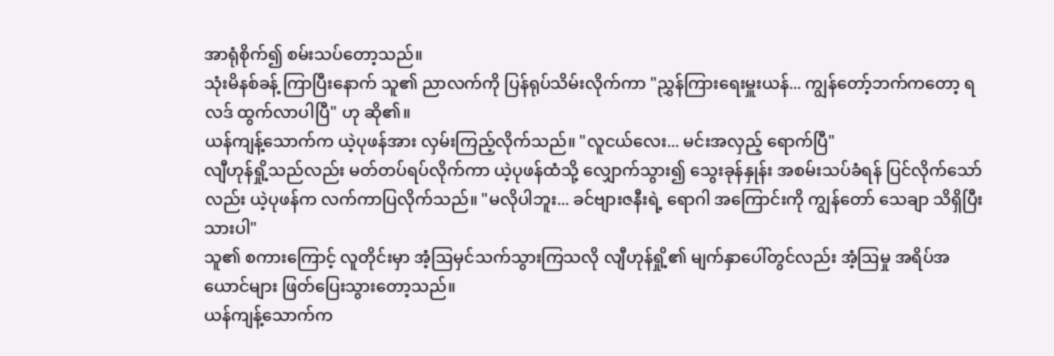အာရုံစိုက်၍ စမ်းသပ်တော့သည်။
သုံးမိနစ်ခန့် ကြာပြီးနောက် သူ၏ ညာလက်ကို ပြန်ရုပ်သိမ်းလိုက်ကာ "ညွှန်ကြားရေးမှူးယန်... ကျွန်တော့်ဘက်ကတော့ ရလဒ် ထွက်လာပါပြီ" ဟု ဆို၏။
ယန်ကျန့်သောက်က ယဲ့ပုဖန်အား လှမ်းကြည့်လိုက်သည်။ "လူငယ်လေး... မင်းအလှည့် ရောက်ပြီ"
လျီဟုန်ရှို့သည်လည်း မတ်တပ်ရပ်လိုက်ကာ ယဲ့ပုဖန်ထံသို့ လျှောက်သွား၍ သွေးခုန်နှုန်း အစမ်းသပ်ခံရန် ပြင်လိုက်သော်လည်း ယဲ့ပုဖန်က လက်ကာပြလိုက်သည်။ "မလိုပါဘူး... ခင်ဗျားဇနီးရဲ့ ရောဂါ အကြောင်းကို ကျွန်တော် သေချာ သိရှိပြီးသားပါ"
သူ၏ စကားကြောင့် လူတိုင်းမှာ အံ့ဩမှင်သက်သွားကြသလို လျီဟုန်ရှို့၏ မျက်နှာပေါ်တွင်လည်း အံ့ဩမှု အရိပ်အယောင်များ ဖြတ်ပြေးသွားတော့သည်။
ယန်ကျန့်သောက်က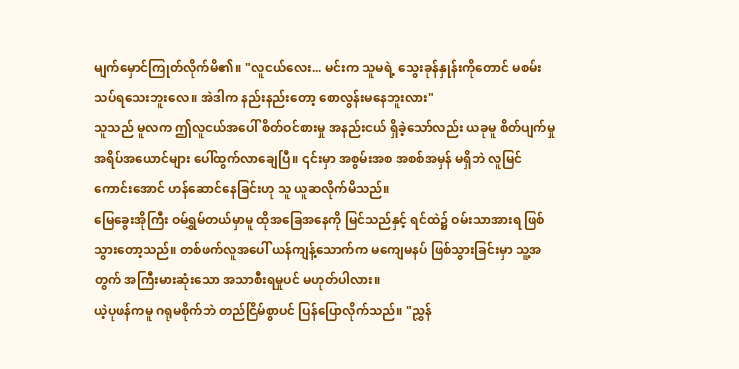မျက်မှောင်ကြုတ်လိုက်မိ၏။ "လူငယ်လေး... မင်းက သူမရဲ့ သွေးခုန်နှုန်းကိုတောင် မစမ်းသပ်ရသေးဘူးလေ။ အဲဒါက နည်းနည်းတော့ စောလွန်းမနေဘူးလား"
သူသည် မူလက ဤလူငယ်အပေါ် စိတ်ဝင်စားမှု အနည်းငယ် ရှိခဲ့သော်လည်း ယခုမူ စိတ်ပျက်မှု အရိပ်အယောင်များ ပေါ်ထွက်လာချေပြီ။ ၎င်းမှာ အစွမ်းအစ အစစ်အမှန် မရှိဘဲ လူမြင်ကောင်းအောင် ဟန်ဆောင်နေခြင်းဟု သူ ယူဆလိုက်မိသည်။
မြေခွေးအိုကြီး ဝမ်ရွှမ်တယ်မှာမူ ထိုအခြေအနေကို မြင်သည်နှင့် ရင်ထဲ၌ ဝမ်းသာအားရ ဖြစ်သွားတော့သည်။ တစ်ဖက်လူအပေါ် ယန်ကျန့်သောက်က မကျေမနပ် ဖြစ်သွားခြင်းမှာ သူ့အတွက် အကြီးမားဆုံးသော အသာစီးရမှုပင် မဟုတ်ပါလား။
ယဲ့ပုဖန်ကမူ ဂရုမစိုက်ဘဲ တည်ငြိမ်စွာပင် ပြန်ပြောလိုက်သည်။ "ညွှန်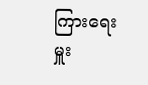ကြားရေးမှူး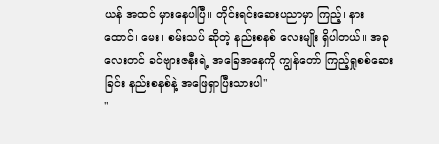ယန် အထင် မှားနေပါပြီ။ တိုင်းရင်းဆေးပညာမှာ ကြည့်၊ နားထောင်၊ မေး၊ စမ်းသပ် ဆိုတဲ့ နည်းစနစ် လေးမျိုး ရှိပါတယ်။ အခုလေးတင် ခင်ဗျားဇနီးရဲ့ အခြေအနေကို ကျွန်တော် ကြည့်ရှုစစ်ဆေးခြင်း နည်းစနစ်နဲ့ အဖြေရှာပြီးသားပါ"
"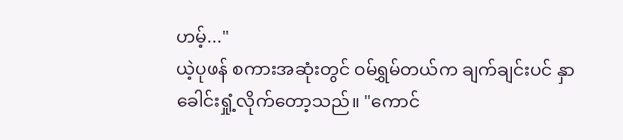ဟမ့်..."
ယဲ့ပုဖန် စကားအဆုံးတွင် ဝမ်ရွှမ်တယ်က ချက်ချင်းပင် နှာခေါင်းရှုံ့လိုက်တော့သည်။ "ကောင်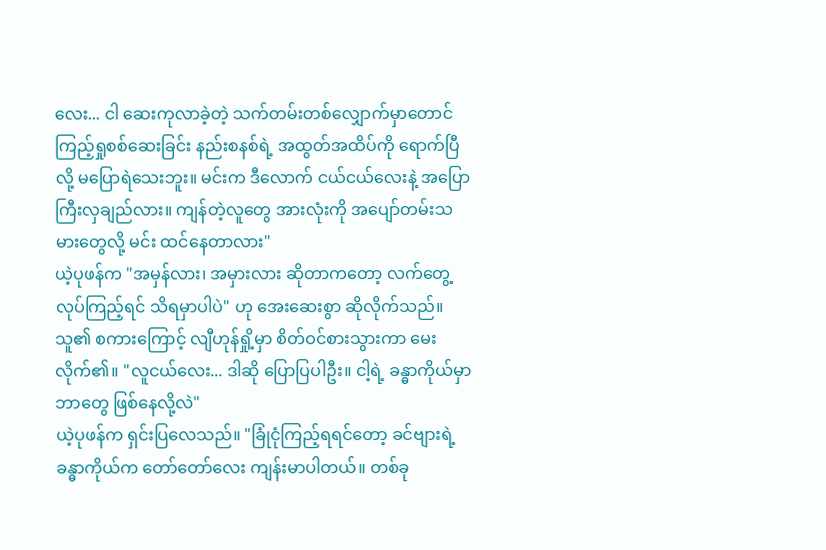လေး... ငါ ဆေးကုလာခဲ့တဲ့ သက်တမ်းတစ်လျှောက်မှာတောင် ကြည့်ရှုစစ်ဆေးခြင်း နည်းစနစ်ရဲ့ အထွတ်အထိပ်ကို ရောက်ပြီလို့ မပြောရဲသေးဘူး။ မင်းက ဒီလောက် ငယ်ငယ်လေးနဲ့ အပြောကြီးလှချည်လား။ ကျန်တဲ့လူတွေ အားလုံးကို အပျော်တမ်းသမားတွေလို့ မင်း ထင်နေတာလား"
ယဲ့ပုဖန်က "အမှန်လား၊ အမှားလား ဆိုတာကတော့ လက်တွေ့ လုပ်ကြည့်ရင် သိရမှာပါပဲ" ဟု အေးဆေးစွာ ဆိုလိုက်သည်။
သူ၏ စကားကြောင့် လျီဟုန်ရှို့မှာ စိတ်ဝင်စားသွားကာ မေးလိုက်၏။ "လူငယ်လေး... ဒါဆို ပြောပြပါဦး။ ငါ့ရဲ့ ခန္ဓာကိုယ်မှာ ဘာတွေ ဖြစ်နေလို့လဲ"
ယဲ့ပုဖန်က ရှင်းပြလေသည်။ "ခြုံငုံကြည့်ရရင်တော့ ခင်ဗျားရဲ့ ခန္ဓာကိုယ်က တော်တော်လေး ကျန်းမာပါတယ်။ တစ်ခု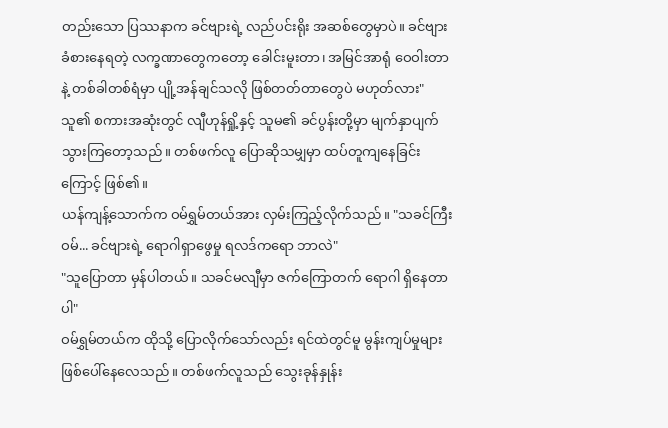တည်းသော ပြဿနာက ခင်ဗျားရဲ့ လည်ပင်းရိုး အဆစ်တွေမှာပဲ။ ခင်ဗျား ခံစားနေရတဲ့ လက္ခဏာတွေကတော့ ခေါင်းမူးတာ၊ အမြင်အာရုံ ဝေဝါးတာနဲ့ တစ်ခါတစ်ရံမှာ ပျို့အန်ချင်သလို ဖြစ်တတ်တာတွေပဲ မဟုတ်လား"
သူ၏ စကားအဆုံးတွင် လျီဟုန်ရှို့နှင့် သူမ၏ ခင်ပွန်းတို့မှာ မျက်နှာပျက်သွားကြတော့သည်။ တစ်ဖက်လူ ပြောဆိုသမျှမှာ ထပ်တူကျနေခြင်းကြောင့် ဖြစ်၏။
ယန်ကျန့်သောက်က ဝမ်ရွှမ်တယ်အား လှမ်းကြည့်လိုက်သည်။ "သခင်ကြီးဝမ်... ခင်ဗျားရဲ့ ရောဂါရှာဖွေမှု ရလဒ်ကရော ဘာလဲ"
"သူပြောတာ မှန်ပါတယ်။ သခင်မလျီမှာ ဇက်ကြောတက် ရောဂါ ရှိနေတာပါ"
ဝမ်ရွှမ်တယ်က ထိုသို့ ပြောလိုက်သော်လည်း ရင်ထဲတွင်မူ မွန်းကျပ်မှုများ ဖြစ်ပေါ်နေလေသည်။ တစ်ဖက်လူသည် သွေးခုန်နှုန်း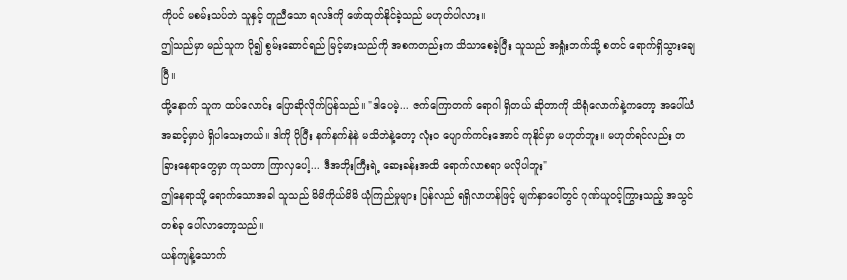ကိုပင် မစမ်းသပ်ဘဲ သူနှင့် တူညီသော ရလဒ်ကို ဖော်ထုတ်နိုင်ခဲ့သည် မဟုတ်ပါလား။
ဤသည်မှာ မည်သူက ပို၍ စွမ်းဆောင်ရည် မြင့်မားသည်ကို အစကတည်းက သိသာစေခဲ့ပြီး သူသည် အရှုံးဘက်သို့ စတင် ရောက်ရှိသွားချေပြီ။
ထို့နောက် သူက ထပ်လောင်း ပြောဆိုလိုက်ပြန်သည်။ "ဒါပေမဲ့... ဇက်ကြောတက် ရောဂါ ရှိတယ် ဆိုတာကို သိရုံလောက်နဲ့ကတော့ အပေါ်ယံ အဆင့်မှာပဲ ရှိပါသေးတယ်။ ဒါကို ပိုပြီး နက်နက်နဲနဲ မသိဘဲနဲ့တော့ လုံးဝ ပျောက်ကင်းအောင် ကုနိုင်မှာ မဟုတ်ဘူး။ မဟုတ်ရင်လည်း တခြားနေရာတွေမှာ ကုသတာ ကြာလှပေါ့... ဒီအဘိုးကြီးရဲ့ ဆေးခန်းအထိ ရောက်လာစရာ မလိုပါဘူး"
ဤနေရာသို့ ရောက်သောအခါ သူသည် မိမိကိုယ်မိမိ ယုံကြည်မှုများ ပြန်လည် ရရှိလာဟန်ဖြင့် မျက်နှာပေါ်တွင် ဂုဏ်ယူဝင့်ကြွားသည့် အသွင်တစ်ခု ပေါ်လာတော့သည်။
ယန်ကျန့်သောက်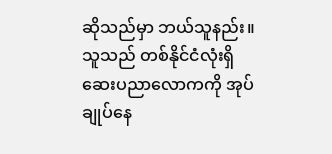ဆိုသည်မှာ ဘယ်သူနည်း။
သူသည် တစ်နိုင်ငံလုံးရှိ ဆေးပညာလောကကို အုပ်ချုပ်နေ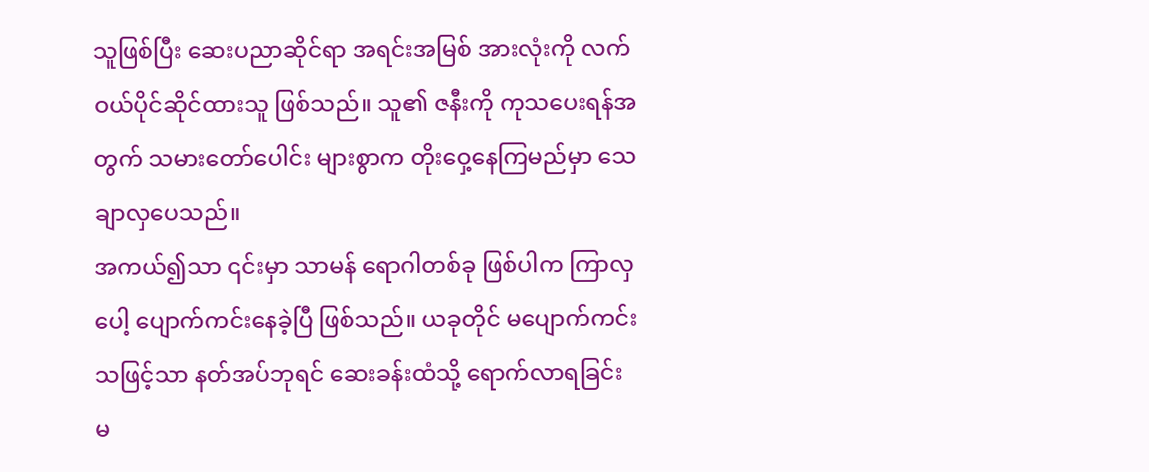သူဖြစ်ပြီး ဆေးပညာဆိုင်ရာ အရင်းအမြစ် အားလုံးကို လက်ဝယ်ပိုင်ဆိုင်ထားသူ ဖြစ်သည်။ သူ၏ ဇနီးကို ကုသပေးရန်အတွက် သမားတော်ပေါင်း များစွာက တိုးဝှေ့နေကြမည်မှာ သေချာလှပေသည်။
အကယ်၍သာ ၎င်းမှာ သာမန် ရောဂါတစ်ခု ဖြစ်ပါက ကြာလှပေါ့ ပျောက်ကင်းနေခဲ့ပြီ ဖြစ်သည်။ ယခုတိုင် မပျောက်ကင်းသဖြင့်သာ နတ်အပ်ဘုရင် ဆေးခန်းထံသို့ ရောက်လာရခြင်း မ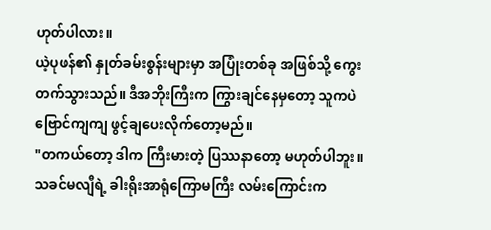ဟုတ်ပါလား။
ယဲ့ပုဖန်၏ နှုတ်ခမ်းစွန်းများမှာ အပြုံးတစ်ခု အဖြစ်သို့ ကွေးတက်သွားသည်။ ဒီအဘိုးကြီးက ကြွားချင်နေမှတော့ သူကပဲ ဗြောင်ကျကျ ဖွင့်ချပေးလိုက်တော့မည်။
"တကယ်တော့ ဒါက ကြီးမားတဲ့ ပြဿနာတော့ မဟုတ်ပါဘူး။ သခင်မလျီရဲ့ ခါးရိုးအာရုံကြောမကြီး လမ်းကြောင်းက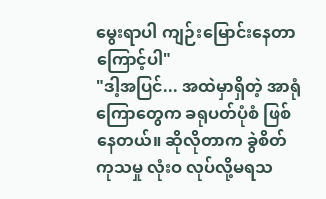မွေးရာပါ ကျဉ်းမြောင်းနေတာကြောင့်ပါ"
"ဒါ့အပြင်... အထဲမှာရှိတဲ့ အာရုံကြောတွေက ခရုပတ်ပုံစံ ဖြစ်နေတယ်။ ဆိုလိုတာက ခွဲစိတ်ကုသမှု လုံးဝ လုပ်လို့မရသ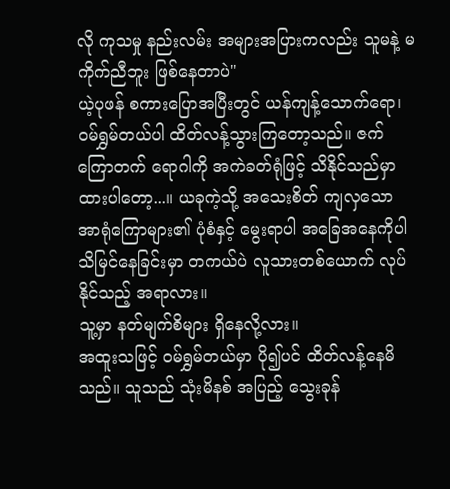လို ကုသမှု နည်းလမ်း အများအပြားကလည်း သူမနဲ့ မကိုက်ညီဘူး ဖြစ်နေတာပဲ"
ယဲ့ပုဖန် စကားပြောအပြီးတွင် ယန်ကျန့်သောက်ရော၊ ဝမ်ရွှမ်တယ်ပါ ထိတ်လန့်သွားကြတော့သည်။ ဇက်ကြောတက် ရောဂါကို အကဲခတ်ရုံဖြင့် သိနိုင်သည်မှာ ထားပါတော့...။ ယခုကဲ့သို့ အသေးစိတ် ကျလှသော အာရုံကြောများ၏ ပုံစံနှင့် မွေးရာပါ အခြေအနေကိုပါ သိမြင်နေခြင်းမှာ တကယ်ပဲ လူသားတစ်ယောက် လုပ်နိုင်သည့် အရာလား။
သူ့မှာ နတ်မျက်စိများ ရှိနေလို့လား။
အထူးသဖြင့် ဝမ်ရွှမ်တယ်မှာ ပို၍ပင် ထိတ်လန့်နေမိသည်။ သူသည် သုံးမိနစ် အပြည့် သွေးခုန်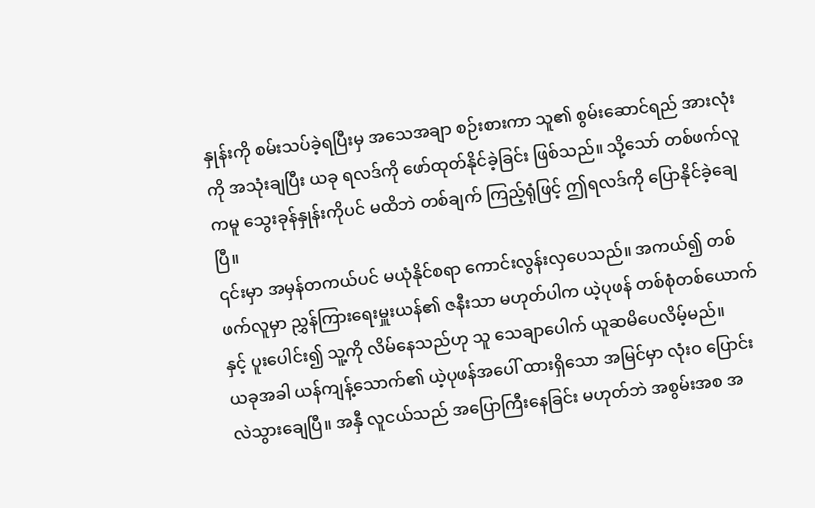နှုန်းကို စမ်းသပ်ခဲ့ရပြီးမှ အသေအချာ စဉ်းစားကာ သူ၏ စွမ်းဆောင်ရည် အားလုံးကို အသုံးချပြီး ယခု ရလဒ်ကို ဖော်ထုတ်နိုင်ခဲ့ခြင်း ဖြစ်သည်။ သို့သော် တစ်ဖက်လူကမူ သွေးခုန်နှုန်းကိုပင် မထိဘဲ တစ်ချက် ကြည့်ရုံဖြင့် ဤရလဒ်ကို ပြောနိုင်ခဲ့ချေပြီ။
၎င်းမှာ အမှန်တကယ်ပင် မယုံနိုင်စရာ ကောင်းလွန်းလှပေသည်။ အကယ်၍ တစ်ဖက်လူမှာ ညွှန်ကြားရေးမှူးယန်၏ ဇနီးသာ မဟုတ်ပါက ယဲ့ပုဖန် တစ်စုံတစ်ယောက်နှင့် ပူးပေါင်း၍ သူ့ကို လိမ်နေသည်ဟု သူ သေချာပေါက် ယူဆမိပေလိမ့်မည်။
ယခုအခါ ယန်ကျန့်သောက်၏ ယဲ့ပုဖန်အပေါ် ထားရှိသော အမြင်မှာ လုံးဝ ပြောင်းလဲသွားချေပြီ။ အနှီ လူငယ်သည် အပြောကြီးနေခြင်း မဟုတ်ဘဲ အစွမ်းအစ အ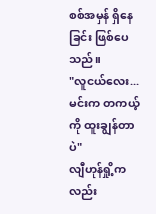စစ်အမှန် ရှိနေခြင်း ဖြစ်ပေသည်။
"လူငယ်လေး... မင်းက တကယ့်ကို ထူးချွန်တာပဲ"
လျီဟုန်ရှို့ကလည်း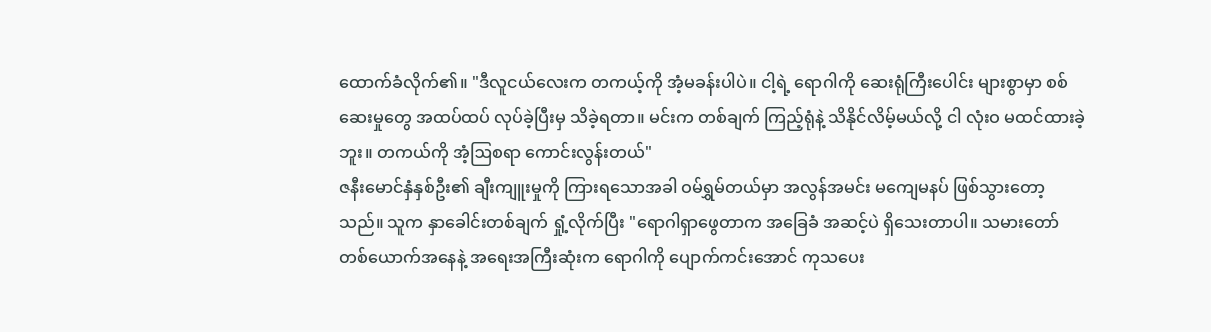ထောက်ခံလိုက်၏။ "ဒီလူငယ်လေးက တကယ့်ကို အံ့မခန်းပါပဲ။ ငါ့ရဲ့ ရောဂါကို ဆေးရုံကြီးပေါင်း များစွာမှာ စစ်ဆေးမှုတွေ အထပ်ထပ် လုပ်ခဲ့ပြီးမှ သိခဲ့ရတာ။ မင်းက တစ်ချက် ကြည့်ရုံနဲ့ သိနိုင်လိမ့်မယ်လို့ ငါ လုံးဝ မထင်ထားခဲ့ဘူး။ တကယ်ကို အံ့ဩစရာ ကောင်းလွန်းတယ်"
ဇနီးမောင်နှံနှစ်ဦး၏ ချီးကျူးမှုကို ကြားရသောအခါ ဝမ်ရွှမ်တယ်မှာ အလွန်အမင်း မကျေမနပ် ဖြစ်သွားတော့သည်။ သူက နှာခေါင်းတစ်ချက် ရှုံ့လိုက်ပြီး "ရောဂါရှာဖွေတာက အခြေခံ အဆင့်ပဲ ရှိသေးတာပါ။ သမားတော် တစ်ယောက်အနေနဲ့ အရေးအကြီးဆုံးက ရောဂါကို ပျောက်ကင်းအောင် ကုသပေး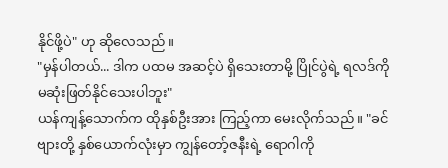နိုင်ဖို့ပဲ" ဟု ဆိုလေသည်။
"မှန်ပါတယ်... ဒါက ပထမ အဆင့်ပဲ ရှိသေးတာမို့ ပြိုင်ပွဲရဲ့ ရလဒ်ကို မဆုံးဖြတ်နိုင်သေးပါဘူး"
ယန်ကျန့်သောက်က ထိုနှစ်ဦးအား ကြည့်ကာ မေးလိုက်သည်။ "ခင်ဗျားတို့ နှစ်ယောက်လုံးမှာ ကျွန်တော့်ဇနီးရဲ့ ရောဂါကို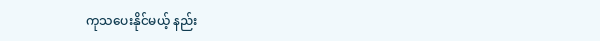ကုသပေးနိုင်မယ့် နည်း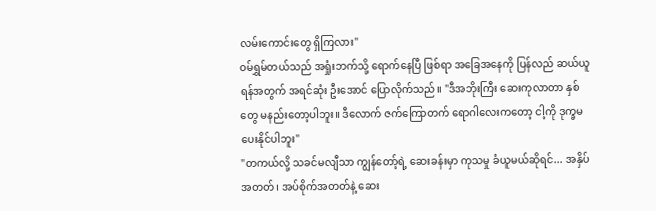လမ်းကောင်းတွေ ရှိကြလား"
ဝမ်ရွှမ်တယ်သည် အရှုံးဘက်သို့ ရောက်နေပြီ ဖြစ်ရာ အခြေအနေကို ပြန်လည် ဆယ်ယူရန်အတွက် အရင်ဆုံး ဦးအောင် ပြောလိုက်သည်။ "ဒီအဘိုးကြီး ဆေးကုလာတာ နှစ်တွေ မနည်းတော့ပါဘူး။ ဒီလောက် ဇက်ကြောတက် ရောဂါလေးကတော့ ငါ့ကို ဒုက္ခမပေးနိုင်ပါဘူး"
"တကယ်လို့ သခင်မလျီသာ ကျွန်တော့်ရဲ့ ဆေးခန်းမှာ ကုသမှု ခံယူမယ်ဆိုရင်... အနှိပ်အတတ်၊ အပ်စိုက်အတတ်နဲ့ ဆေး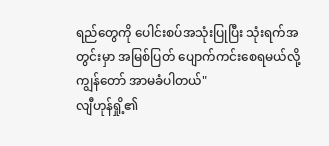ရည်တွေကို ပေါင်းစပ်အသုံးပြုပြီး သုံးရက်အတွင်းမှာ အမြစ်ပြတ် ပျောက်ကင်းစေရမယ်လို့ ကျွန်တော် အာမခံပါတယ်"
လျီဟုန်ရှို့၏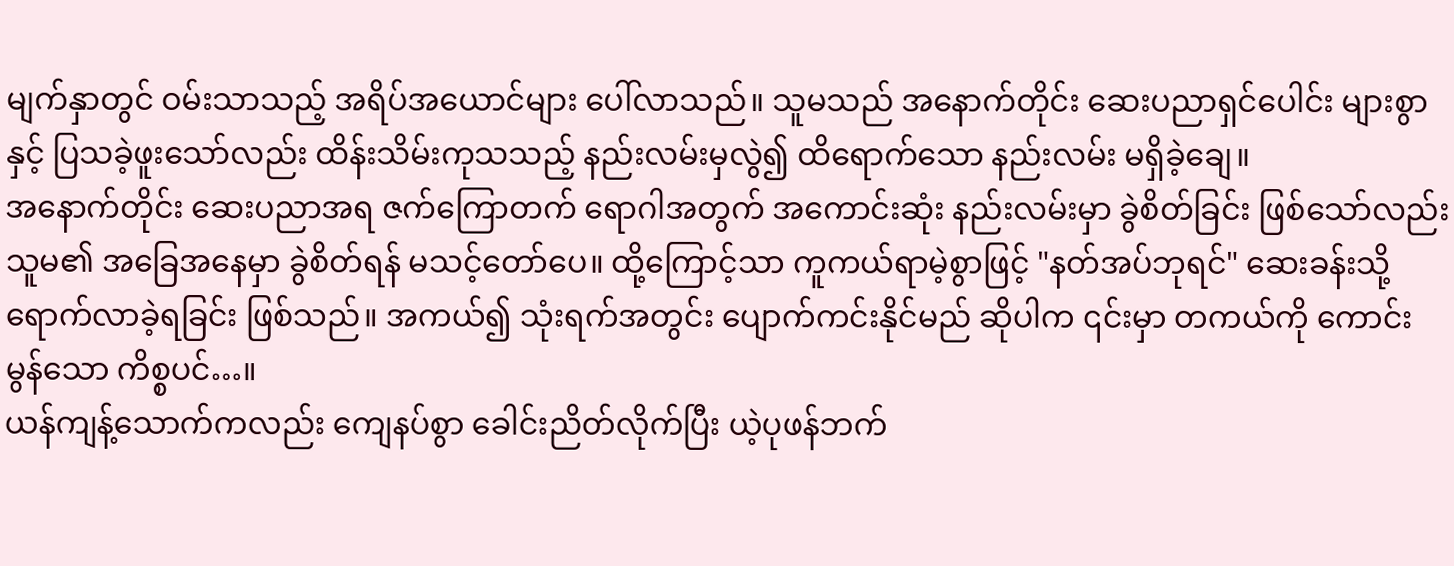မျက်နှာတွင် ဝမ်းသာသည့် အရိပ်အယောင်များ ပေါ်လာသည်။ သူမသည် အနောက်တိုင်း ဆေးပညာရှင်ပေါင်း များစွာနှင့် ပြသခဲ့ဖူးသော်လည်း ထိန်းသိမ်းကုသသည့် နည်းလမ်းမှလွဲ၍ ထိရောက်သော နည်းလမ်း မရှိခဲ့ချေ။
အနောက်တိုင်း ဆေးပညာအရ ဇက်ကြောတက် ရောဂါအတွက် အကောင်းဆုံး နည်းလမ်းမှာ ခွဲစိတ်ခြင်း ဖြစ်သော်လည်း သူမ၏ အခြေအနေမှာ ခွဲစိတ်ရန် မသင့်တော်ပေ။ ထို့ကြောင့်သာ ကူကယ်ရာမဲ့စွာဖြင့် "နတ်အပ်ဘုရင်" ဆေးခန်းသို့ ရောက်လာခဲ့ရခြင်း ဖြစ်သည်။ အကယ်၍ သုံးရက်အတွင်း ပျောက်ကင်းနိုင်မည် ဆိုပါက ၎င်းမှာ တကယ်ကို ကောင်းမွန်သော ကိစ္စပင်…။
ယန်ကျန့်သောက်ကလည်း ကျေနပ်စွာ ခေါင်းညိတ်လိုက်ပြီး ယဲ့ပုဖန်ဘက်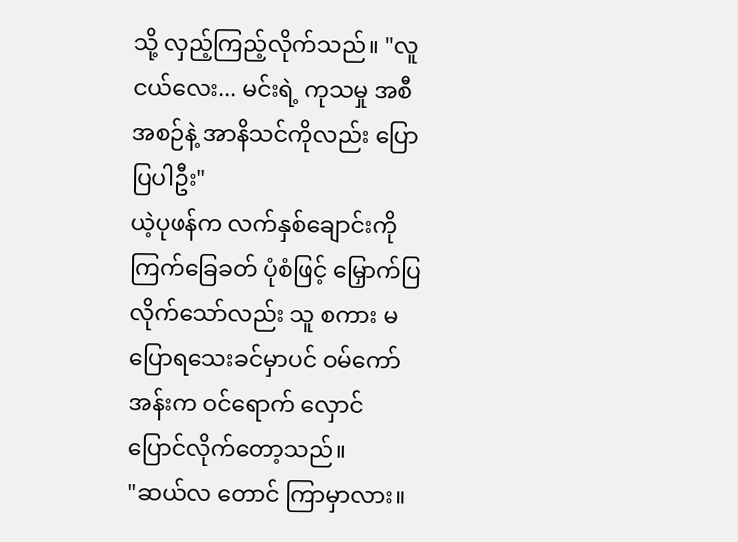သို့ လှည့်ကြည့်လိုက်သည်။ "လူငယ်လေး... မင်းရဲ့ ကုသမှု အစီအစဉ်နဲ့ အာနိသင်ကိုလည်း ပြောပြပါဦး"
ယဲ့ပုဖန်က လက်နှစ်ချောင်းကို ကြက်ခြေခတ် ပုံစံဖြင့် မြှောက်ပြလိုက်သော်လည်း သူ စကား မပြောရသေးခင်မှာပင် ဝမ်ကော်အန်းက ဝင်ရောက် လှောင်ပြောင်လိုက်တော့သည်။
"ဆယ်လ တောင် ကြာမှာလား။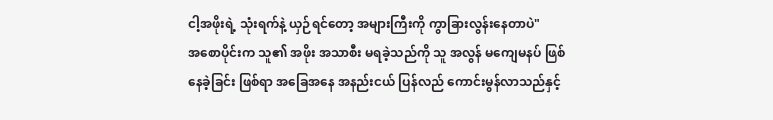ငါ့အဖိုးရဲ့ သုံးရက်နဲ့ ယှဉ်ရင်တော့ အများကြီးကို ကွာခြားလွန်းနေတာပဲ"
အစောပိုင်းက သူ၏ အဖိုး အသာစီး မရခဲ့သည်ကို သူ အလွန် မကျေမနပ် ဖြစ်နေခဲ့ခြင်း ဖြစ်ရာ အခြေအနေ အနည်းငယ် ပြန်လည် ကောင်းမွန်လာသည်နှင့်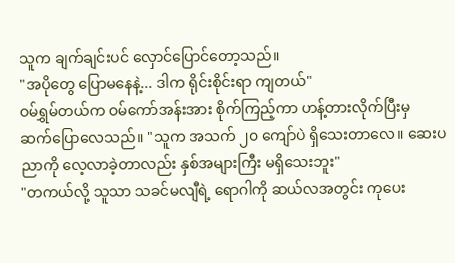သူက ချက်ချင်းပင် လှောင်ပြောင်တော့သည်။
"အပိုတွေ ပြောမနေနဲ့... ဒါက ရိုင်းစိုင်းရာ ကျတယ်"
ဝမ်ရွှမ်တယ်က ဝမ်ကော်အန်းအား စိုက်ကြည့်ကာ ဟန့်တားလိုက်ပြီးမှ ဆက်ပြောလေသည်။ "သူက အသက် ၂၀ ကျော်ပဲ ရှိသေးတာလေ။ ဆေးပညာကို လေ့လာခဲ့တာလည်း နှစ်အများကြီး မရှိသေးဘူး"
"တကယ်လို့ သူသာ သခင်မလျီရဲ့ ရောဂါကို ဆယ်လအတွင်း ကုပေး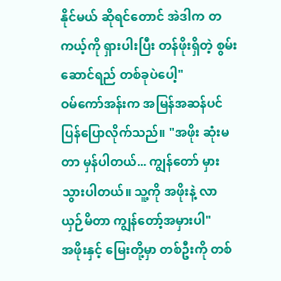နိုင်မယ် ဆိုရင်တောင် အဲဒါက တကယ့်ကို ရှားပါးပြီး တန်ဖိုးရှိတဲ့ စွမ်းဆောင်ရည် တစ်ခုပဲပေါ့"
ဝမ်ကော်အန်းက အမြန်အဆန်ပင် ပြန်ပြောလိုက်သည်။ "အဖိုး ဆုံးမတာ မှန်ပါတယ်... ကျွန်တော် မှားသွားပါတယ်။ သူ့ကို အဖိုးနဲ့ လာယှဉ်မိတာ ကျွန်တော့်အမှားပါ"
အဖိုးနှင့် မြေးတို့မှာ တစ်ဦးကို တစ်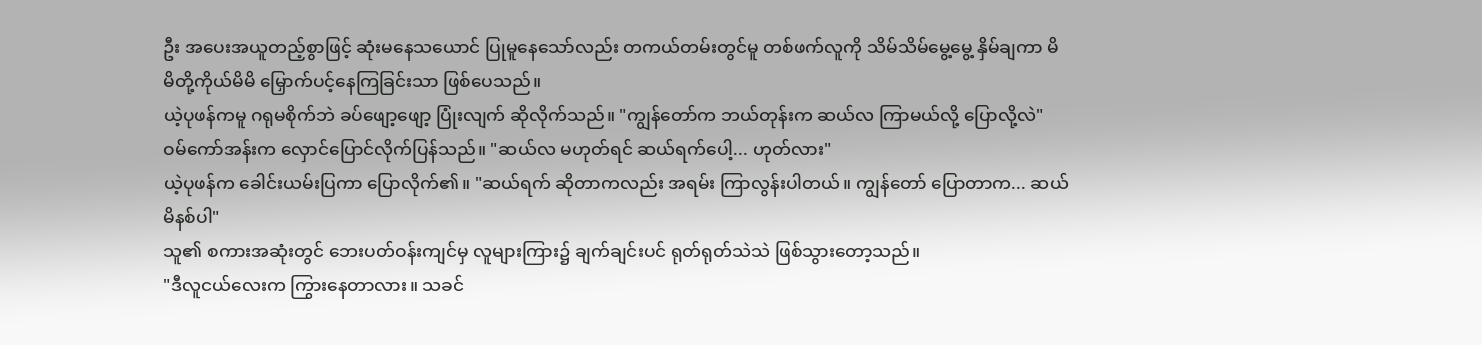ဦး အပေးအယူတည့်စွာဖြင့် ဆုံးမနေသယောင် ပြုမူနေသော်လည်း တကယ်တမ်းတွင်မူ တစ်ဖက်လူကို သိမ်သိမ်မွေ့မွေ့ နှိမ်ချကာ မိမိတို့ကိုယ်မိမိ မြှောက်ပင့်နေကြခြင်းသာ ဖြစ်ပေသည်။
ယဲ့ပုဖန်ကမူ ဂရုမစိုက်ဘဲ ခပ်ဖျော့ဖျော့ ပြုံးလျက် ဆိုလိုက်သည်။ "ကျွန်တော်က ဘယ်တုန်းက ဆယ်လ ကြာမယ်လို့ ပြောလို့လဲ"
ဝမ်ကော်အန်းက လှောင်ပြောင်လိုက်ပြန်သည်။ "ဆယ်လ မဟုတ်ရင် ဆယ်ရက်ပေါ့... ဟုတ်လား"
ယဲ့ပုဖန်က ခေါင်းယမ်းပြကာ ပြောလိုက်၏။ "ဆယ်ရက် ဆိုတာကလည်း အရမ်း ကြာလွန်းပါတယ်။ ကျွန်တော် ပြောတာက... ဆယ်မိနစ်ပါ"
သူ၏ စကားအဆုံးတွင် ဘေးပတ်ဝန်းကျင်မှ လူများကြား၌ ချက်ချင်းပင် ရုတ်ရုတ်သဲသဲ ဖြစ်သွားတော့သည်။
"ဒီလူငယ်လေးက ကြွားနေတာလား။ သခင်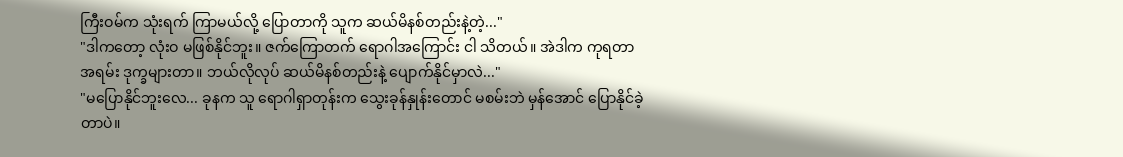ကြီးဝမ်က သုံးရက် ကြာမယ်လို့ ပြောတာကို သူက ဆယ်မိနစ်တည်းနဲ့တဲ့..."
"ဒါကတော့ လုံးဝ မဖြစ်နိုင်ဘူး။ ဇက်ကြောတက် ရောဂါအကြောင်း ငါ သိတယ်။ အဲဒါက ကုရတာ အရမ်း ဒုက္ခများတာ။ ဘယ်လိုလုပ် ဆယ်မိနစ်တည်းနဲ့ ပျောက်နိုင်မှာလဲ..."
"မပြောနိုင်ဘူးလေ... ခုနက သူ ရောဂါရှာတုန်းက သွေးခုန်နှုန်းတောင် မစမ်းဘဲ မှန်အောင် ပြောနိုင်ခဲ့တာပဲ။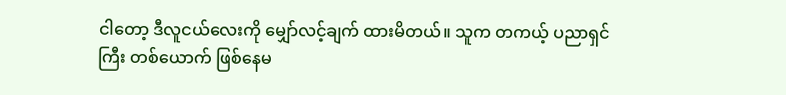ငါတော့ ဒီလူငယ်လေးကို မျှော်လင့်ချက် ထားမိတယ်။ သူက တကယ့် ပညာရှင်ကြီး တစ်ယောက် ဖြစ်နေမ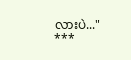လားပဲ..."
***